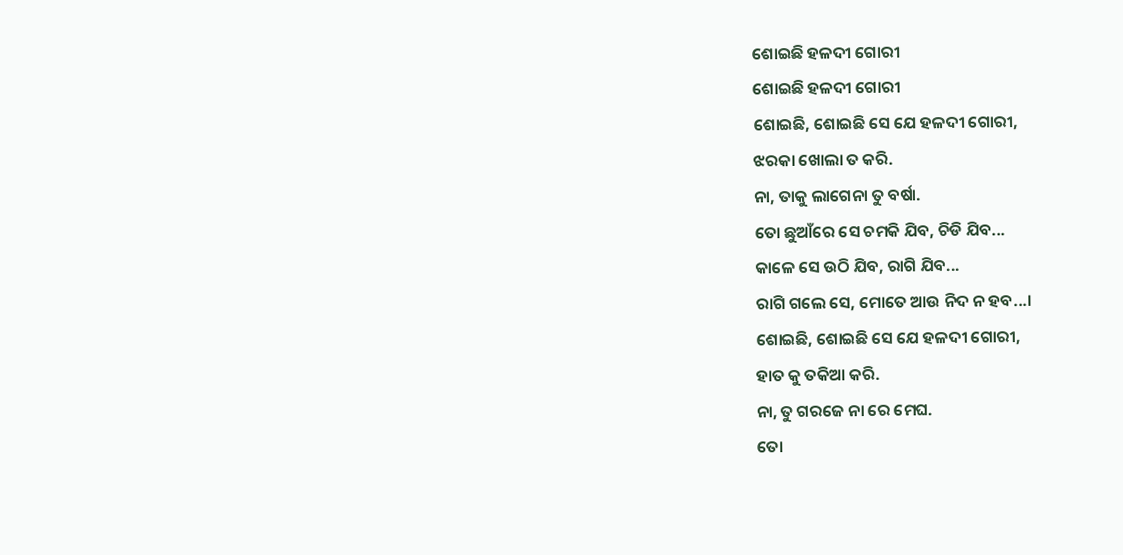ଶୋଇଛି ହଳଦୀ ଗୋରୀ
ଶୋଇଛି ହଳଦୀ ଗୋରୀ
ଶୋଇଛି, ଶୋଇଛି ସେ ଯେ ହଳଦୀ ଗୋରୀ,
ଝରକା ଖୋଲା ତ କରି.
ନା, ତାକୁ ଲାଗେନା ତୁ ବର୍ଷା.
ତୋ ଛୁଆଁରେ ସେ ଚମକି ଯିବ, ଚିଡି ଯିବ...
କାଳେ ସେ ଉଠି ଯିବ, ରାଗି ଯିବ...
ରାଗି ଗଲେ ସେ, ମୋତେ ଆଉ ନିଦ ନ ହବ...।
ଶୋଇଛି, ଶୋଇଛି ସେ ଯେ ହଳଦୀ ଗୋରୀ,
ହାତ କୁ ତକିଆ କରି.
ନା, ତୁ ଗରଜେ ନା ରେ ମେଘ.
ତୋ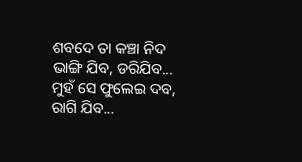ଶବଦେ ତା କଞ୍ଚା ନିଦ ଭାଙ୍ଗି ଯିବ, ଡରିଯିବ...
ମୁହଁ ସେ ଫୁଲେଇ ଦବ, ରାଗି ଯିବ...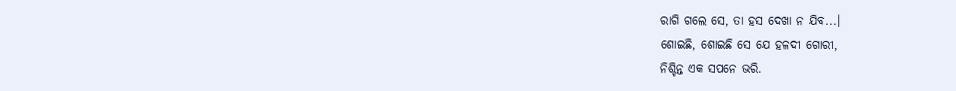ରାଗି ଗଲେ ସେ, ତା ହସ ଦେଖା ନ ଯିବ...।
ଶୋଇଛି, ଶୋଇଛି ସେ ଯେ ହଳଦୀ ଗୋରୀ,
ନିଶ୍ଚିନ୍ତ ଏକ ସପନେ ଭରି.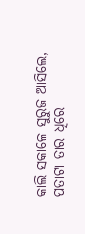କାଲି ସକାଳେ ସୁରୁଜ ଆସିଲେ,
ପତାଟା ତାର ଧିରେ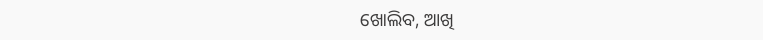ଖୋଲିବ, ଆଖି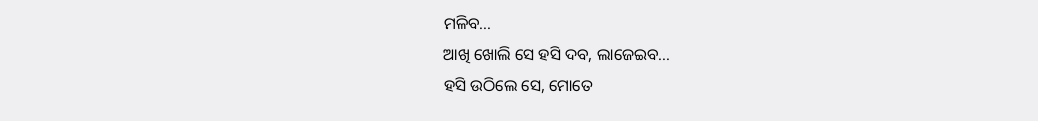ମଳିବ...
ଆଖି ଖୋଲି ସେ ହସି ଦବ, ଲାଜେଇବ...
ହସି ଉଠିଲେ ସେ, ମୋତେ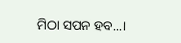ମିଠା ସପନ ହବ...।